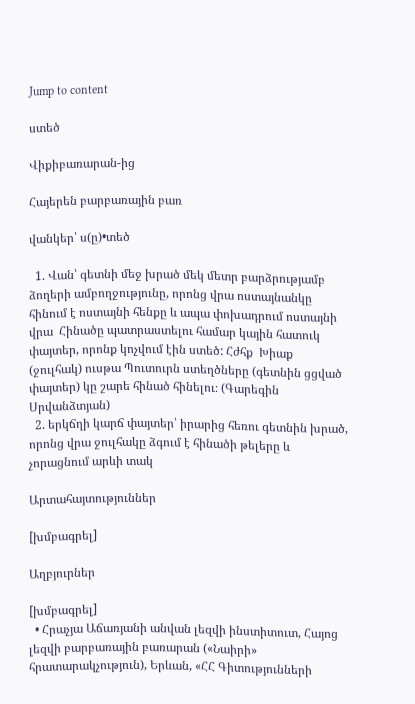Jump to content

ստեծ

Վիքիբառարան-ից

Հայերեն բարբառային բառ

վանկեր՝ ս(ը)•տեծ

  1. Վան՝ գետնի մեջ խրած մեկ մետր բարձրությամբ ձողերի ամբողջությունը, որոնց վրա ոստայնանկը հինում է ոստայնի հենքը և ապա փոխադրում ոստայնի վրա  Հինածը պատրաստելու համար կային հատուկ փայտեր, որոնք կոչվում էին ստեծ: Հժհք  Խիաք (ջուլհակ) ուսթա Պուտուրն ստեղծները (գետնին ցցված փայտեր) կը շարե հինած հինելու։ (Գարեգին Սրվանձտյան)
  2. երկճղի կարճ փայտեր՝ իրարից հեռու գետնին խրած, որոնց վրա ջուլհակը ձգում է հինածի թելերը և չորացնում արևի տակ

Արտահայտություններ

[խմբագրել]

Աղբյուրներ

[խմբագրել]
  • Հրաչյա Աճառյանի անվան լեզվի ինստիտուտ, Հայոց լեզվի բարբառային բառարան («Նաիրի» հրատարակչություն), Երևան, «ՀՀ Գիտությունների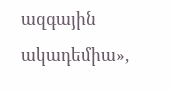ազգային ակադեմիա»,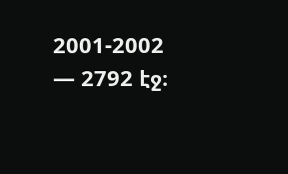2001-2002 — 2792 էջ։